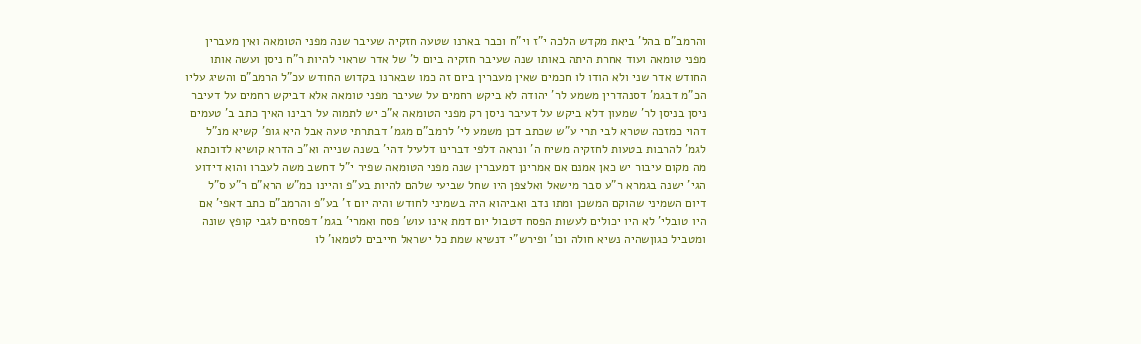והרמב"ם בהל' ביאת מקדש הלכה י"ז וי"ח וכבר בארנו שטעה חזקיה שעיבר שנה מפני הטומאה ואין מעברין מפני טומאה ועוד אחרת היתה באותו שנה שעיבר חזקיה ביום ל' של אדר שראוי להיות ר"ח ניסן ועשה אותו החודש אדר שני ולא הודו לו חכמים שאין מעברין ביום זה כמו שבארנו בקדוש החודש עכ"ל הרמב"ם והשיג עליו הכ"מ דבגמ' דסנהדרין משמע לר' יהודה לא ביקש רחמים על שעיבר מפני טומאה אלא דביקש רחמים על דעיבר ניסן בניסן לר' שמעון דלא ביקש על דעיבר ניסן רק מפני הטומאה א"כ יש לתמוה על רבינו האיך כתב ב' טעמים דהוי כמזכה שטרא לבי תרי ע"ש שכתב דכן משמע לי' לרמב"ם מגמ' דבתרתי טעה אבל היא גופ' קשיא מנ"ל לגמ' להרבות בטעות לחזקיה משיח ה' ונראה דלפי דברינו דלעיל דהי' בשנה שנייה וא"כ הדרא קושיא לדוכתא מה מקום עיבור יש כאן אמנם אם אמרינן דמעברין שנה מפני הטומאה שפיר י"ל דחשב משה לעברו והוא דידוע הגי' ישנה בגמרא ר"ע סבר מישאל ואלצפן היו שחל שביעי שלהם להיות בע"פ והיינו כמ"ש הרא"ם ר"ע ס"ל דיום השמיני שהוקם המשכן ומתו נדב ואביהוא היה בשמיני לחודש והיה יום ז' בע"פ והרמב"ם כתב דאפי' אם היו טובלי' לא היו יכולים לעשות הפסח דטבול יום דמת אינו עוש' פסח ואמרי' בגמ' דפסחים לגבי קופץ שונה ומטביל כגוןשהיה נשיא חולה וכו' ופירש"י דנשיא שמת כל ישראל חייבים לטמאו' לו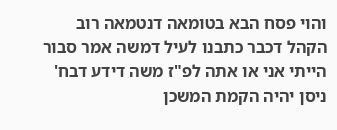והוי פסח הבא בטומאה דנטמאה רוב הקהל דכבר כתבנו לעיל דמשה אמר סבור הייתי אני או אתה לפ"ז משה דידע דבח' ניסן יהיה הקמת המשכן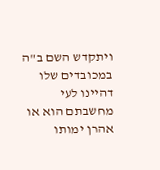ויתקדש השם ב"ה במכובדים שלו דהיינו לעי מחשבתם הוא או אהרן ימותו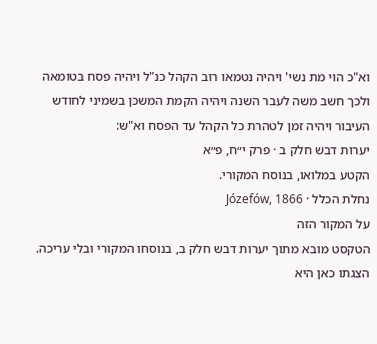וא"כ הוי מת נשי' ויהיה נטמאו רוב הקהל כנ"ל ויהיה פסח בטומאה ולכך חשב משה לעבר השנה ויהיה הקמת המשכן בשמיני לחודש העיבור ויהיה זמן לטהרת כל הקהל עד הפסח וא"ש:
יערות דבש חלק ב · פרק י״ח, פ״א
הקטע במלואו, בנוסח המקורי.
נחלת הכלל · Józefów, 1866
על המקור הזה
הטקסט מובא מתוך יערות דבש חלק ב, בנוסחו המקורי ובלי עריכה. הצגתו כאן היא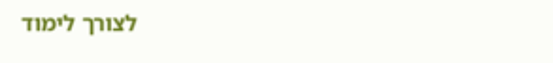לצורך לימוד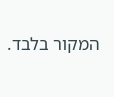המקור בלבד.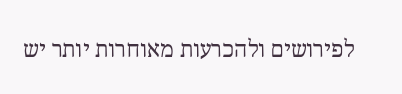לפירושים ולהכרעות מאוחרות יותר יש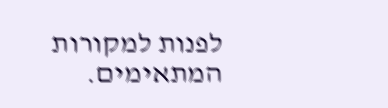לפנות למקורות המתאימים.